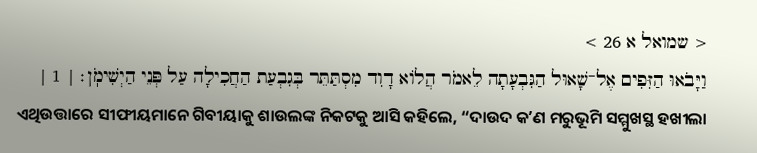< שמואל א 26 >
וַיָּבֹאוּ הַזִּפִים אֶל־שָׁאוּל הַגִּבְעָתָה לֵאמֹר הֲלוֹא דָוִד מִסְתַּתֵּר בְּגִבְעַת הַחֲכִילָה עַל פְּנֵי הַיְשִׁימֹֽן׃ | 1 |
ଏଥିଉତ୍ତାରେ ସୀଫୀୟମାନେ ଗିବୀୟାକୁ ଶାଉଲଙ୍କ ନିକଟକୁ ଆସି କହିଲେ, “ଦାଉଦ କʼଣ ମରୁଭୂମି ସମ୍ମୁଖସ୍ଥ ହଖୀଲା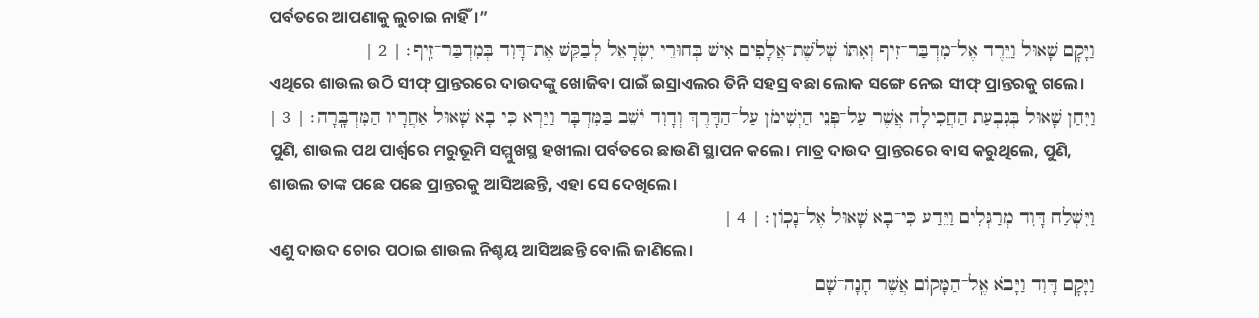ପର୍ବତରେ ଆପଣାକୁ ଲୁଚାଇ ନାହିଁ।”
וַיָּקׇם שָׁאוּל וַיֵּרֶד אֶל־מִדְבַּר־זִיף וְאִתּוֹ שְׁלֹשֶׁת־אֲלָפִים אִישׁ בְּחוּרֵי יִשְׂרָאֵל לְבַקֵּשׁ אֶת־דָּוִד בְּמִדְבַּר־זִֽיף׃ | 2 |
ଏଥିରେ ଶାଉଲ ଉଠି ସୀଫ୍ ପ୍ରାନ୍ତରରେ ଦାଉଦଙ୍କୁ ଖୋଜିବା ପାଇଁ ଇସ୍ରାଏଲର ତିନି ସହସ୍ର ବଛା ଲୋକ ସଙ୍ଗେ ନେଇ ସୀଫ୍ ପ୍ରାନ୍ତରକୁ ଗଲେ।
וַיִּחַן שָׁאוּל בְּגִבְעַת הַחֲכִילָה אֲשֶׁר עַל־פְּנֵי הַיְשִׁימֹן עַל־הַדָּרֶךְ וְדָוִד יֹשֵׁב בַּמִּדְבָּר וַיַּרְא כִּי בָא שָׁאוּל אַחֲרָיו הַמִּדְבָּֽרָה׃ | 3 |
ପୁଣି, ଶାଉଲ ପଥ ପାର୍ଶ୍ୱରେ ମରୁଭୂମି ସମ୍ମୁଖସ୍ଥ ହଖୀଲା ପର୍ବତରେ ଛାଉଣି ସ୍ଥାପନ କଲେ। ମାତ୍ର ଦାଉଦ ପ୍ରାନ୍ତରରେ ବାସ କରୁଥିଲେ, ପୁଣି, ଶାଉଲ ତାଙ୍କ ପଛେ ପଛେ ପ୍ରାନ୍ତରକୁ ଆସିଅଛନ୍ତି, ଏହା ସେ ଦେଖିଲେ।
וַיִּשְׁלַח דָּוִד מְרַגְּלִים וַיֵּדַע כִּי־בָא שָׁאוּל אֶל־נָכֽוֹן׃ | 4 |
ଏଣୁ ଦାଉଦ ଚୋର ପଠାଇ ଶାଉଲ ନିଶ୍ଚୟ ଆସିଅଛନ୍ତି ବୋଲି ଜାଣିଲେ।
וַיָּקׇם דָּוִד וַיָּבֹא אֶֽל־הַמָּקוֹם אֲשֶׁר חָנָה־שָׁם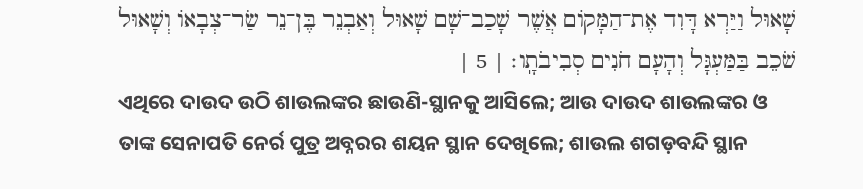שָׁאוּל וַיַּרְא דָּוִד אֶת־הַמָּקוֹם אֲשֶׁר שָׁכַב־שָׁם שָׁאוּל וְאַבְנֵר בֶּן־נֵר שַׂר־צְבָאוֹ וְשָׁאוּל שֹׁכֵב בַּמַּעְגָּל וְהָעָם חֹנִים סְבִיבֹתָֽו׃ | 5 |
ଏଥିରେ ଦାଉଦ ଉଠି ଶାଉଲଙ୍କର ଛାଉଣି-ସ୍ଥାନକୁ ଆସିଲେ; ଆଉ ଦାଉଦ ଶାଉଲଙ୍କର ଓ ତାଙ୍କ ସେନାପତି ନେର୍ର ପୁତ୍ର ଅବ୍ନରର ଶୟନ ସ୍ଥାନ ଦେଖିଲେ; ଶାଉଲ ଶଗଡ଼ବନ୍ଦି ସ୍ଥାନ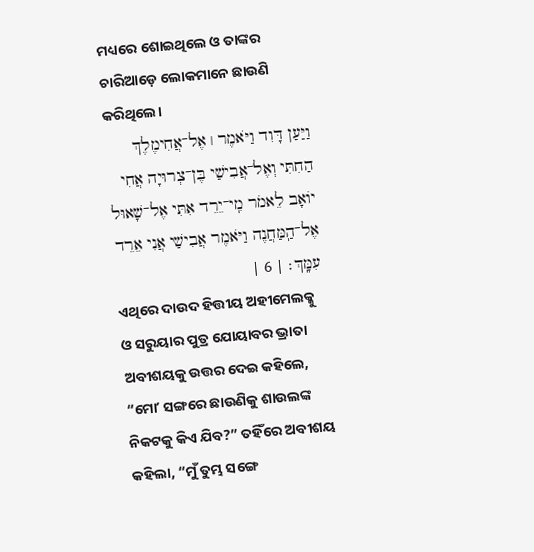ମଧ୍ୟରେ ଶୋଇଥିଲେ ଓ ତାଙ୍କର ଚାରିଆଡ଼େ ଲୋକମାନେ ଛାଉଣି କରିଥିଲେ।
וַיַּעַן דָּוִד וַיֹּאמֶר ׀ אֶל־אֲחִימֶלֶךְ הַחִתִּי וְאֶל־אֲבִישַׁי בֶּן־צְרוּיָה אֲחִי יוֹאָב לֵאמֹר מִֽי־יֵרֵד אִתִּי אֶל־שָׁאוּל אֶל־הַֽמַּחֲנֶה וַיֹּאמֶר אֲבִישַׁי אֲנִי אֵרֵד עִמָּֽךְ׃ | 6 |
ଏଥିରେ ଦାଉଦ ହିତ୍ତୀୟ ଅହୀମେଲକ୍କୁ ଓ ସରୁୟାର ପୁତ୍ର ଯୋୟାବର ଭ୍ରାତା ଅବୀଶୟକୁ ଉତ୍ତର ଦେଇ କହିଲେ, “ମୋʼ ସଙ୍ଗରେ ଛାଉଣିକୁ ଶାଉଲଙ୍କ ନିକଟକୁ କିଏ ଯିବ?” ତହିଁରେ ଅବୀଶୟ କହିଲା, “ମୁଁ ତୁମ୍ଭ ସଙ୍ଗେ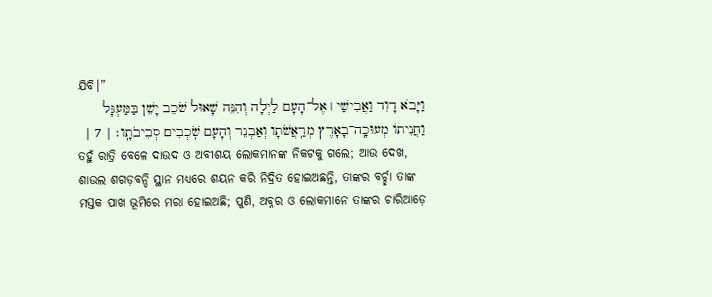ଯିବି।”
וַיָּבֹא דָוִד וַאֲבִישַׁי ׀ אֶל־הָעָם לַיְלָה וְהִנֵּה שָׁאוּל שֹׁכֵב יָשֵׁן בַּמַּעְגָּל וַחֲנִיתוֹ מְעוּכָֽה־בָאָרֶץ מְרַֽאֲשֹׁתָו וְאַבְנֵר וְהָעָם שֹֽׁכְבִים סְבִיבֹתָֽו׃ | 7 |
ତହୁଁ ରାତ୍ରି ବେଳେ ଦାଉଦ ଓ ଅବୀଶୟ ଲୋକମାନଙ୍କ ନିକଟକୁ ଗଲେ; ଆଉ ଦେଖ, ଶାଉଲ ଶଗଡ଼ବନ୍ଦି ସ୍ଥାନ ମଧ୍ୟରେ ଶୟନ କରି ନିଦ୍ରିତ ହୋଇଅଛନ୍ତି, ତାଙ୍କର ବର୍ଚ୍ଛା ତାଙ୍କ ମସ୍ତକ ପାଖ ଭୂମିରେ ମରା ହୋଇଅଛି; ପୁଣି, ଅବ୍ନର ଓ ଲୋକମାନେ ତାଙ୍କର ଚାରିଆଡ଼େ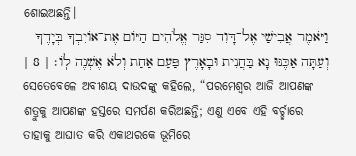ଶୋଇଅଛନ୍ତି।
וַיֹּאמֶר אֲבִישַׁי אֶל־דָּוִד סִגַּר אֱלֹהִים הַיּוֹם אֶת־אוֹיִבְךָ בְּיָדֶךָ וְעַתָּה אַכֶּנּוּ נָא בַּחֲנִית וּבָאָרֶץ פַּעַם אַחַת וְלֹא אֶשְׁנֶה לֽוֹ׃ | 8 |
ସେତେବେଳେ ଅବୀଶୟ ଦାଉଦଙ୍କୁ କହିଲେ, “ପରମେଶ୍ୱର ଆଜି ଆପଣଙ୍କ ଶତ୍ରୁକୁ ଆପଣଙ୍କ ହସ୍ତରେ ସମର୍ପଣ କରିଅଛନ୍ତି; ଏଣୁ ଏବେ ଏହି ବର୍ଚ୍ଛାରେ ତାହାକୁ ଆଘାତ କରି ଏକାଥରକେ ଭୂମିରେ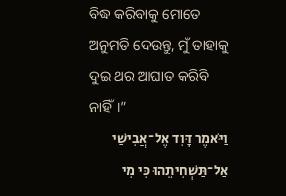ବିଦ୍ଧ କରିବାକୁ ମୋତେ ଅନୁମତି ଦେଉନ୍ତୁ, ମୁଁ ତାହାକୁ ଦୁଇ ଥର ଆଘାତ କରିବି ନାହିଁ।”
וַיֹּאמֶר דָּוִד אֶל־אֲבִישַׁי אַל־תַּשְׁחִיתֵהוּ כִּי מִי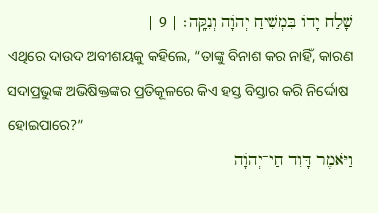שָׁלַח יָדוֹ בִּמְשִׁיחַ יְהֹוָה וְנִקָּֽה׃ | 9 |
ଏଥିରେ ଦାଉଦ ଅବୀଶୟକୁ କହିଲେ, “ତାଙ୍କୁ ବିନାଶ କର ନାହିଁ, କାରଣ ସଦାପ୍ରଭୁଙ୍କ ଅଭିଷିକ୍ତଙ୍କର ପ୍ରତିକୂଳରେ କିଏ ହସ୍ତ ବିସ୍ତାର କରି ନିର୍ଦ୍ଦୋଷ ହୋଇପାରେ?”
וַיֹּאמֶר דָּוִד חַי־יְהֹוָה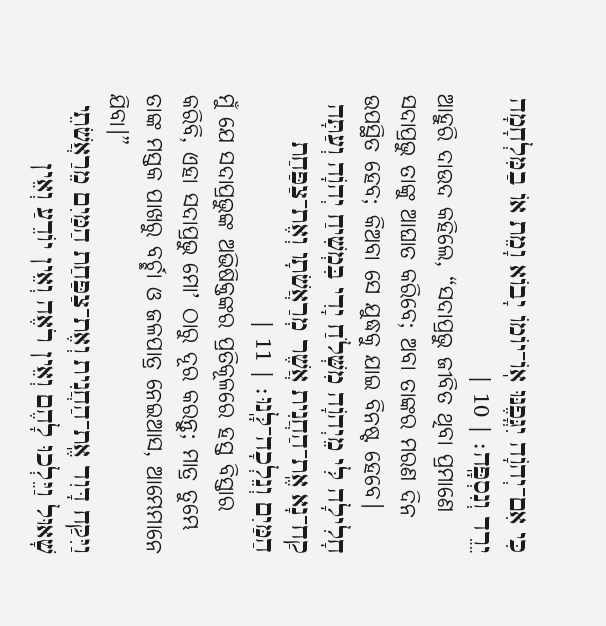כִּי אִם־יְהֹוָה יִגֳּפֶנּוּ אֽוֹ־יוֹמוֹ יָבוֹא וָמֵת אוֹ בַמִּלְחָמָה יֵרֵד וְנִסְפָּֽה׃ | 10 |
ଆହୁରି ଦାଉଦ କହିଲେ, “ସଦାପ୍ରଭୁ ଜୀବିତ ଥିବା ପ୍ରମାଣେ ସଦାପ୍ରଭୁ ତାଙ୍କୁ ଆଘାତ କରିବେ; ଅବା ତାଙ୍କର ମରଣ ଦିନ ଉପସ୍ଥିତ ହେବ; କିଅବା ସେ ଯୁଦ୍ଧକୁ ଯାଇ ବିନଷ୍ଟ ହେବେ।
חָלִילָה לִּי מֵיְהֹוָה מִשְּׁלֹחַ יָדִי בִּמְשִׁיחַ יְהֹוָה וְעַתָּה קַח־נָא אֶֽת־הַחֲנִית אֲשֶׁר מְרַאֲשֹׁתָו וְאֶת־צַפַּחַת הַמַּיִם וְנֵלְכָה־לָּֽנוּ׃ | 11 |
ମୁଁ ଯେ ସଦାପ୍ରଭୁଙ୍କ ଅଭିଷିକ୍ତଙ୍କର ପ୍ରତିକୂଳରେ ହସ୍ତ ବିସ୍ତାର କରିବି, ଏହା ସଦାପ୍ରଭୁ ମୋʼ ଠାରୁ ଦୂର କରନ୍ତୁ; ମାତ୍ର ତୁମ୍ଭେ ତାଙ୍କ ମସ୍ତକ ପାଖରୁ ବର୍ଚ୍ଛା ଓ ଜଳପାତ୍ର ନେଇଆସ, ଆମ୍ଭେମାନେ ଯିବା।”
וַיִּקַּח דָּוִד אֶֽת־הַחֲנִית וְאֶת־צַפַּחַת הַמַּיִם מֵרַאֲשֹׁתֵי שָׁאוּל וַיֵּלְכוּ לָהֶם וְאֵין רֹאֶה וְאֵין יוֹדֵעַ וְאֵין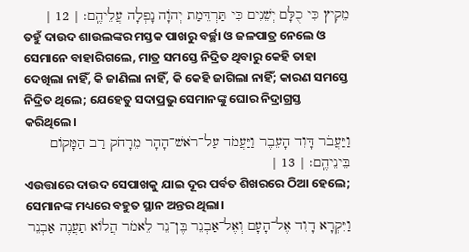מֵקִיץ כִּי כֻלָּם יְשֵׁנִים כִּי תַּרְדֵּמַת יְהֹוָה נָפְלָה עֲלֵיהֶֽם׃ | 12 |
ତହୁଁ ଦାଉଦ ଶାଉଲଙ୍କର ମସ୍ତକ ପାଖରୁ ବର୍ଚ୍ଛା ଓ ଜଳପାତ୍ର ନେଲେ ଓ ସେମାନେ ବାହାରିଗଲେ, ମାତ୍ର ସମସ୍ତେ ନିଦ୍ରିତ ଥିବାରୁ କେହି ତାହା ଦେଖିଲା ନାହିଁ, କି ଜାଣିଲା ନାହିଁ, କି କେହି ଜାଗିଲା ନାହିଁ; କାରଣ ସମସ୍ତେ ନିଦ୍ରିତ ଥିଲେ; ଯେହେତୁ ସଦାପ୍ରଭୁ ସେମାନଙ୍କୁ ଘୋର ନିଦ୍ରାଗ୍ରସ୍ତ କରିଥିଲେ।
וַיַּעֲבֹר דָּוִד הָעֵבֶר וַיַּעֲמֹד עַל־רֹאשׁ־הָהָר מֵרָחֹק רַב הַמָּקוֹם בֵּינֵיהֶֽם׃ | 13 |
ଏଉତ୍ତାରେ ଦାଉଦ ସେପାଖକୁ ଯାଇ ଦୂର ପର୍ବତ ଶିଖରରେ ଠିଆ ହେଲେ; ସେମାନଙ୍କ ମଧ୍ୟରେ ବହୁତ ସ୍ଥାନ ଅନ୍ତର ଥିଲା।
וַיִּקְרָא דָוִד אֶל־הָעָם וְאֶל־אַבְנֵר בֶּן־נֵר לֵאמֹר הֲלוֹא תַעֲנֶה אַבְנֵר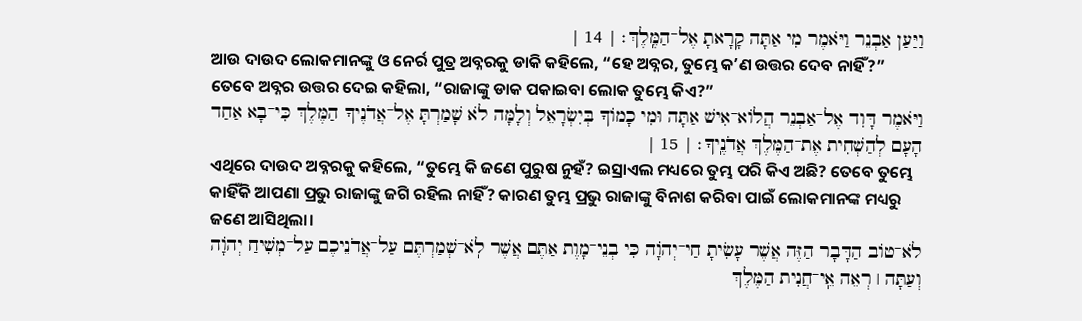וַיַּעַן אַבְנֵר וַיֹּאמֶר מִי אַתָּה קָרָאתָ אֶל־הַמֶּֽלֶךְ׃ | 14 |
ଆଉ ଦାଉଦ ଲୋକମାନଙ୍କୁ ଓ ନେର୍ର ପୁତ୍ର ଅବ୍ନରକୁ ଡାକି କହିଲେ, “ହେ ଅବ୍ନର, ତୁମ୍ଭେ କʼଣ ଉତ୍ତର ଦେବ ନାହିଁ?” ତେବେ ଅବ୍ନର ଉତ୍ତର ଦେଇ କହିଲା, “ରାଜାଙ୍କୁ ଡାକ ପକାଇବା ଲୋକ ତୁମ୍ଭେ କିଏ?”
וַיֹּאמֶר דָּוִד אֶל־אַבְנֵר הֲלוֹא־אִישׁ אַתָּה וּמִי כָמוֹךָ בְּיִשְׂרָאֵל וְלָמָּה לֹא שָׁמַרְתָּ אֶל־אֲדֹנֶיךָ הַמֶּלֶךְ כִּי־בָא אַחַד הָעָם לְהַשְׁחִית אֶת־הַמֶּלֶךְ אֲדֹנֶֽיךָ׃ | 15 |
ଏଥିରେ ଦାଉଦ ଅବ୍ନରକୁ କହିଲେ, “ତୁମ୍ଭେ କି ଜଣେ ପୁରୁଷ ନୁହଁ? ଇସ୍ରାଏଲ ମଧ୍ୟରେ ତୁମ୍ଭ ପରି କିଏ ଅଛି? ତେବେ ତୁମ୍ଭେ କାହିଁକି ଆପଣା ପ୍ରଭୁ ରାଜାଙ୍କୁ ଜଗି ରହିଲ ନାହିଁ? କାରଣ ତୁମ୍ଭ ପ୍ରଭୁ ରାଜାଙ୍କୁ ବିନାଶ କରିବା ପାଇଁ ଲୋକମାନଙ୍କ ମଧ୍ୟରୁ ଜଣେ ଆସିଥିଲା।
לֹא־טוֹב הַדָּבָר הַזֶּה אֲשֶׁר עָשִׂיתָ חַי־יְהֹוָה כִּי בְנֵי־מָוֶת אַתֶּם אֲשֶׁר לֹֽא־שְׁמַרְתֶּם עַל־אֲדֹנֵיכֶם עַל־מְשִׁיחַ יְהֹוָה וְעַתָּה ׀ רְאֵה אֵֽי־חֲנִית הַמֶּלֶךְ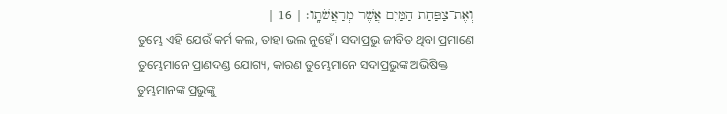וְאֶת־צַפַּחַת הַמַּיִם אֲשֶׁר מְרַאֲשֹׁתָֽו׃ | 16 |
ତୁମ୍ଭେ ଏହି ଯେଉଁ କର୍ମ କଲ, ତାହା ଭଲ ନୁହେଁ। ସଦାପ୍ରଭୁ ଜୀବିତ ଥିବା ପ୍ରମାଣେ ତୁମ୍ଭେମାନେ ପ୍ରାଣଦଣ୍ଡ ଯୋଗ୍ୟ, କାରଣ ତୁମ୍ଭେମାନେ ସଦାପ୍ରଭୁଙ୍କ ଅଭିଷିକ୍ତ ତୁମ୍ଭମାନଙ୍କ ପ୍ରଭୁଙ୍କୁ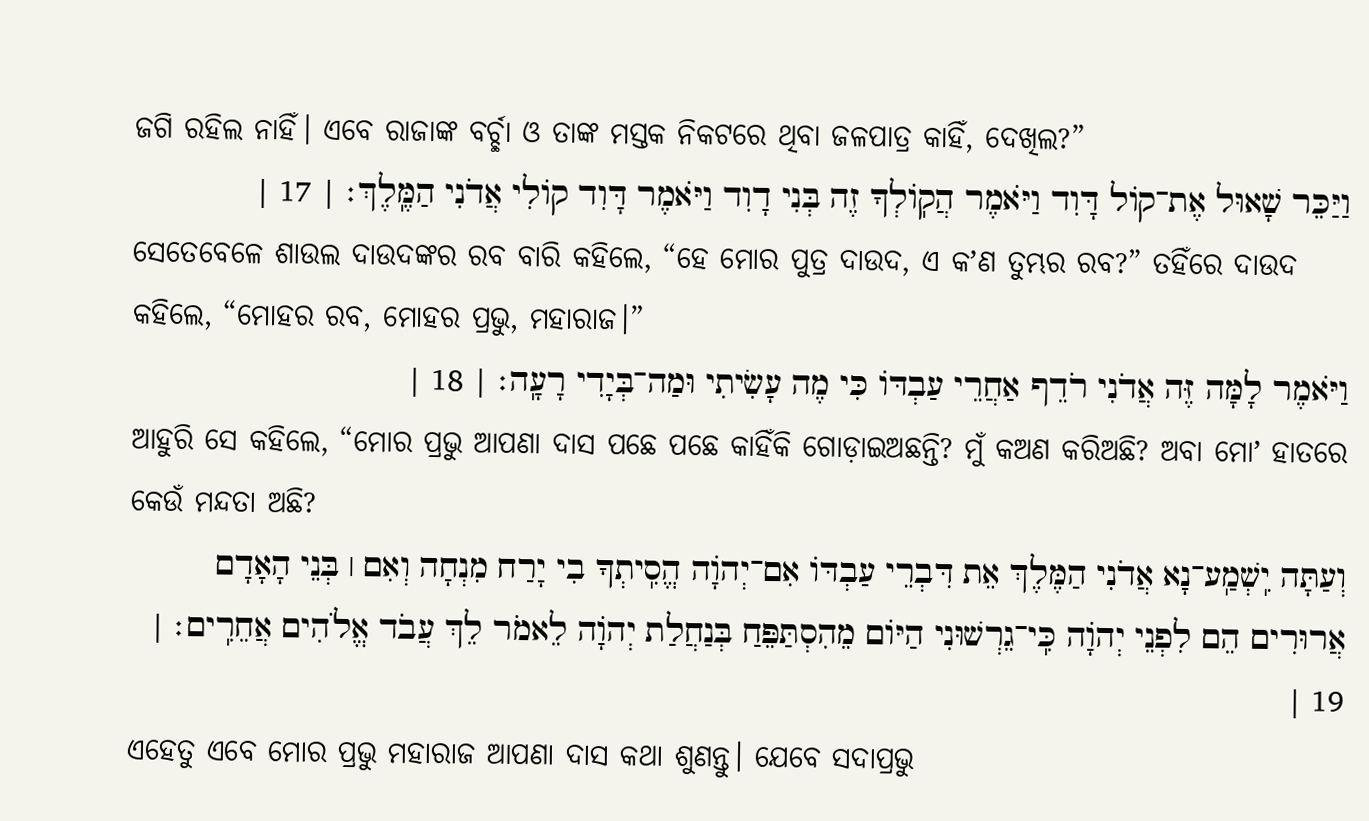ଜଗି ରହିଲ ନାହିଁ। ଏବେ ରାଜାଙ୍କ ବର୍ଚ୍ଛା ଓ ତାଙ୍କ ମସ୍ତକ ନିକଟରେ ଥିବା ଜଳପାତ୍ର କାହିଁ, ଦେଖିଲ?”
וַיַּכֵּר שָׁאוּל אֶת־קוֹל דָּוִד וַיֹּאמֶר הֲקֽוֹלְךָ זֶה בְּנִי דָוִד וַיֹּאמֶר דָּוִד קוֹלִי אֲדֹנִי הַמֶּֽלֶךְ׃ | 17 |
ସେତେବେଳେ ଶାଉଲ ଦାଉଦଙ୍କର ରବ ବାରି କହିଲେ, “ହେ ମୋର ପୁତ୍ର ଦାଉଦ, ଏ କʼଣ ତୁମ୍ଭର ରବ?” ତହିଁରେ ଦାଉଦ କହିଲେ, “ମୋହର ରବ, ମୋହର ପ୍ରଭୁ, ମହାରାଜ।”
וַיֹּאמֶר לָמָּה זֶּה אֲדֹנִי רֹדֵף אַחֲרֵי עַבְדּוֹ כִּי מֶה עָשִׂיתִי וּמַה־בְּיָדִי רָעָֽה׃ | 18 |
ଆହୁରି ସେ କହିଲେ, “ମୋର ପ୍ରଭୁ ଆପଣା ଦାସ ପଛେ ପଛେ କାହିଁକି ଗୋଡ଼ାଇଅଛନ୍ତି? ମୁଁ କଅଣ କରିଅଛି? ଅବା ମୋʼ ହାତରେ କେଉଁ ମନ୍ଦତା ଅଛି?
וְעַתָּה יִֽשְׁמַֽע־נָא אֲדֹנִי הַמֶּלֶךְ אֵת דִּבְרֵי עַבְדּוֹ אִם־יְהֹוָה הֱסִֽיתְךָ בִי יָרַח מִנְחָה וְאִם ׀ בְּנֵי הָאָדָם אֲרוּרִים הֵם לִפְנֵי יְהֹוָה כִּֽי־גֵרְשׁוּנִי הַיּוֹם מֵהִסְתַּפֵּחַ בְּנַחֲלַת יְהֹוָה לֵאמֹר לֵךְ עֲבֹד אֱלֹהִים אֲחֵרִֽים׃ | 19 |
ଏହେତୁ ଏବେ ମୋର ପ୍ରଭୁ ମହାରାଜ ଆପଣା ଦାସ କଥା ଶୁଣନ୍ତୁ। ଯେବେ ସଦାପ୍ରଭୁ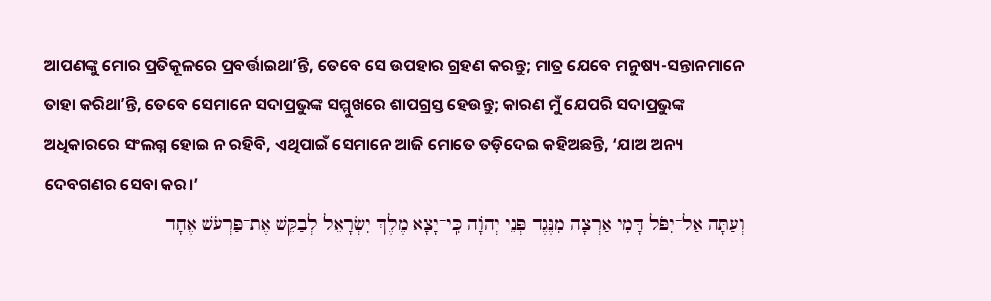ଆପଣଙ୍କୁ ମୋର ପ୍ରତିକୂଳରେ ପ୍ରବର୍ତ୍ତାଇଥାʼନ୍ତି, ତେବେ ସେ ଉପହାର ଗ୍ରହଣ କରନ୍ତୁ; ମାତ୍ର ଯେବେ ମନୁଷ୍ୟ-ସନ୍ତାନମାନେ ତାହା କରିଥାʼନ୍ତି, ତେବେ ସେମାନେ ସଦାପ୍ରଭୁଙ୍କ ସମ୍ମୁଖରେ ଶାପଗ୍ରସ୍ତ ହେଉନ୍ତୁ; କାରଣ ମୁଁ ଯେପରି ସଦାପ୍ରଭୁଙ୍କ ଅଧିକାରରେ ସଂଲଗ୍ନ ହୋଇ ନ ରହିବି, ଏଥିପାଇଁ ସେମାନେ ଆଜି ମୋତେ ତଡ଼ିଦେଇ କହିଅଛନ୍ତି, ‘ଯାଅ ଅନ୍ୟ ଦେବଗଣର ସେବା କର।’
וְעַתָּה אַל־יִפֹּל דָּמִי אַרְצָה מִנֶּגֶד פְּנֵי יְהֹוָה כִּֽי־יָצָא מֶלֶךְ יִשְׂרָאֵל לְבַקֵּשׁ אֶת־פַּרְעֹשׁ אֶחָד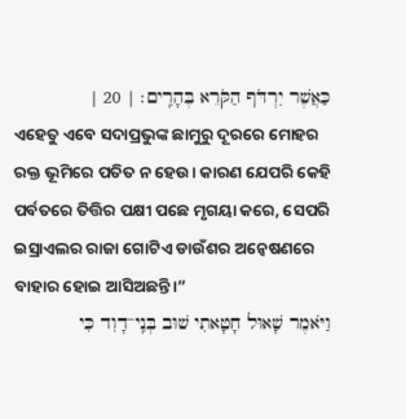כַּאֲשֶׁר יִרְדֹּף הַקֹּרֵא בֶּהָרִֽים׃ | 20 |
ଏହେତୁ ଏବେ ସଦାପ୍ରଭୁଙ୍କ ଛାମୁରୁ ଦୂରରେ ମୋହର ରକ୍ତ ଭୂମିରେ ପତିତ ନ ହେଉ। କାରଣ ଯେପରି କେହି ପର୍ବତରେ ତିତ୍ତିର ପକ୍ଷୀ ପଛେ ମୃଗୟା କରେ, ସେପରି ଇସ୍ରାଏଲର ରାଜା ଗୋଟିଏ ଡାଉଁଶର ଅନ୍ୱେଷଣରେ ବାହାର ହୋଇ ଆସିଅଛନ୍ତି।”
וַיֹּאמֶר שָׁאוּל חָטָאתִי שׁוּב בְּנִֽי־דָוִד כִּי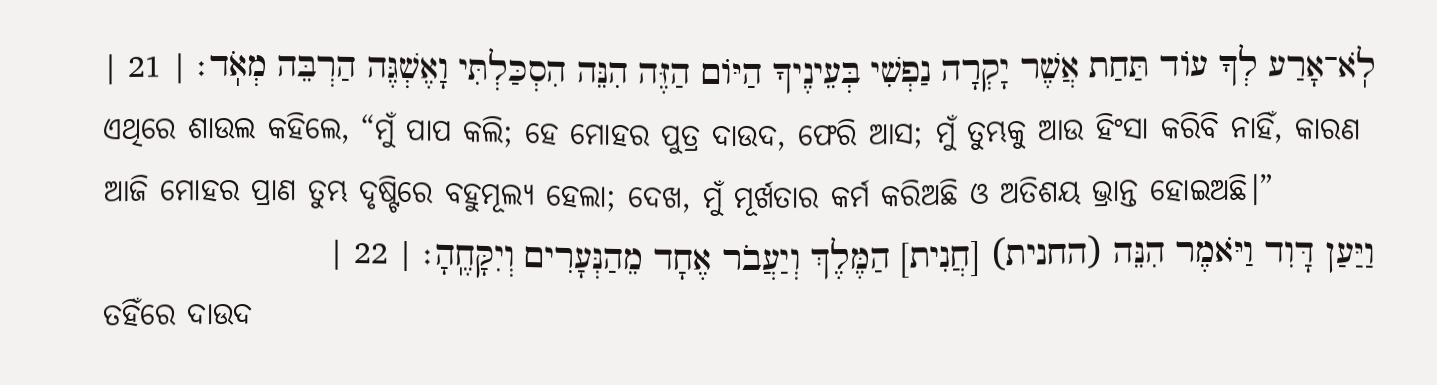לֹֽא־אָרַע לְךָ עוֹד תַּחַת אֲשֶׁר יָקְרָה נַפְשִׁי בְּעֵינֶיךָ הַיּוֹם הַזֶּה הִנֵּה הִסְכַּלְתִּי וָאֶשְׁגֶּה הַרְבֵּה מְאֹֽד׃ | 21 |
ଏଥିରେ ଶାଉଲ କହିଲେ, “ମୁଁ ପାପ କଲି; ହେ ମୋହର ପୁତ୍ର ଦାଉଦ, ଫେରି ଆସ; ମୁଁ ତୁମ୍ଭକୁ ଆଉ ହିଂସା କରିବି ନାହିଁ, କାରଣ ଆଜି ମୋହର ପ୍ରାଣ ତୁମ୍ଭ ଦୃଷ୍ଟିରେ ବହୁମୂଲ୍ୟ ହେଲା; ଦେଖ, ମୁଁ ମୂର୍ଖତାର କର୍ମ କରିଅଛି ଓ ଅତିଶୟ ଭ୍ରାନ୍ତ ହୋଇଅଛି।”
וַיַּעַן דָּוִד וַיֹּאמֶר הִנֵּה (החנית) [חֲנִית] הַמֶּלֶךְ וְיַעֲבֹר אֶחָד מֵהַנְּעָרִים וְיִקָּחֶֽהָ׃ | 22 |
ତହିଁରେ ଦାଉଦ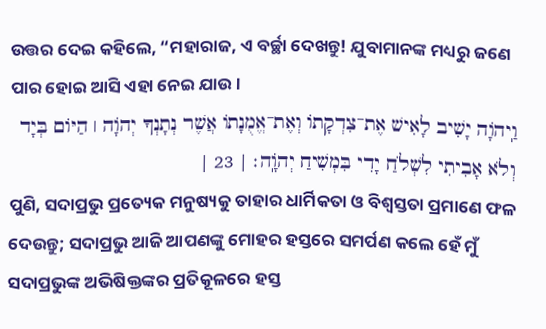ଉତ୍ତର ଦେଇ କହିଲେ, “ମହାରାଜ, ଏ ବର୍ଚ୍ଛା ଦେଖନ୍ତୁ! ଯୁବାମାନଙ୍କ ମଧ୍ୟରୁ ଜଣେ ପାର ହୋଇ ଆସି ଏହା ନେଇ ଯାଉ।
וַֽיהֹוָה יָשִׁיב לָאִישׁ אֶת־צִדְקָתוֹ וְאֶת־אֱמֻנָתוֹ אֲשֶׁר נְתָנְךָ יְהֹוָה ׀ הַיּוֹם בְּיָד וְלֹא אָבִיתִי לִשְׁלֹחַ יָדִי בִּמְשִׁיחַ יְהֹוָֽה׃ | 23 |
ପୁଣି, ସଦାପ୍ରଭୁ ପ୍ରତ୍ୟେକ ମନୁଷ୍ୟକୁ ତାହାର ଧାର୍ମିକତା ଓ ବିଶ୍ୱସ୍ତତା ପ୍ରମାଣେ ଫଳ ଦେଉନ୍ତୁ; ସଦାପ୍ରଭୁ ଆଜି ଆପଣଙ୍କୁ ମୋହର ହସ୍ତରେ ସମର୍ପଣ କଲେ ହେଁ ମୁଁ ସଦାପ୍ରଭୁଙ୍କ ଅଭିଷିକ୍ତଙ୍କର ପ୍ରତିକୂଳରେ ହସ୍ତ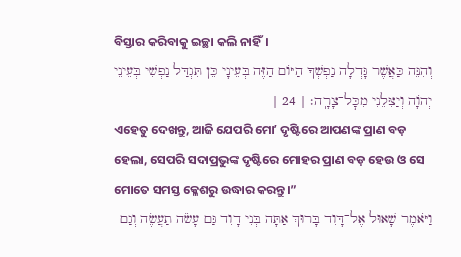ବିସ୍ତାର କରିବାକୁ ଇଚ୍ଛା କଲି ନାହିଁ।
וְהִנֵּה כַּאֲשֶׁר גָּדְלָה נַפְשְׁךָ הַיּוֹם הַזֶּה בְּעֵינָי כֵּן תִּגְדַּל נַפְשִׁי בְּעֵינֵי יְהֹוָה וְיַצִּלֵנִי מִכׇּל־צָרָֽה׃ | 24 |
ଏହେତୁ ଦେଖନ୍ତୁ, ଆଜି ଯେପରି ମୋʼ ଦୃଷ୍ଟିରେ ଆପଣଙ୍କ ପ୍ରାଣ ବଡ଼ ହେଲା, ସେପରି ସଦାପ୍ରଭୁଙ୍କ ଦୃଷ୍ଟିରେ ମୋହର ପ୍ରାଣ ବଡ଼ ହେଉ ଓ ସେ ମୋତେ ସମସ୍ତ କ୍ଳେଶରୁ ଉଦ୍ଧାର କରନ୍ତୁ।”
וַיֹּאמֶר שָׁאוּל אֶל־דָּוִד בָּרוּךְ אַתָּה בְּנִי דָוִד גַּם עָשֹׂה תַעֲשֶׂה וְגַם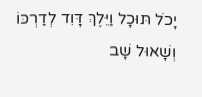יָכֹל תּוּכָל וַיֵּלֶךְ דָּוִד לְדַרְכּוֹ וְשָׁאוּל שָׁב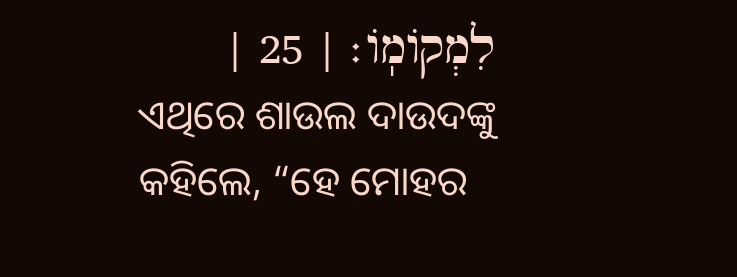לִמְקוֹמֽוֹ׃ | 25 |
ଏଥିରେ ଶାଉଲ ଦାଉଦଙ୍କୁ କହିଲେ, “ହେ ମୋହର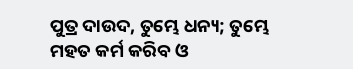ପୁତ୍ର ଦାଉଦ, ତୁମ୍ଭେ ଧନ୍ୟ; ତୁମ୍ଭେ ମହତ କର୍ମ କରିବ ଓ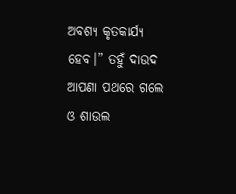ଅବଶ୍ୟ କୃତକାର୍ଯ୍ୟ ହେବ।” ତହୁଁ ଦାଉଦ ଆପଣା ପଥରେ ଗଲେ ଓ ଶାଉଲ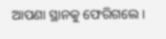ଆପଣା ସ୍ଥାନକୁ ଫେରିଗଲେ।